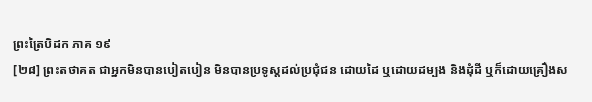ព្រះត្រៃបិដក ភាគ ១៩
[២៨] ព្រះតថាគត ជាអ្នកមិនបានបៀតបៀន មិនបានប្រទូស្តដល់ប្រជុំជន ដោយដៃ ឬដោយដម្បង និងដុំដី ឬក៏ដោយគ្រឿងស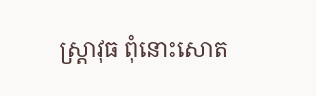ស្ត្រាវុធ ពុំនោះសោត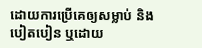ដោយការប្រើគេឲ្យសម្លាប់ និងបៀតបៀន ឬដោយ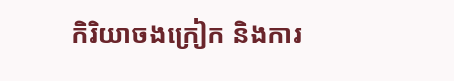កិរិយាចងក្រៀក និងការ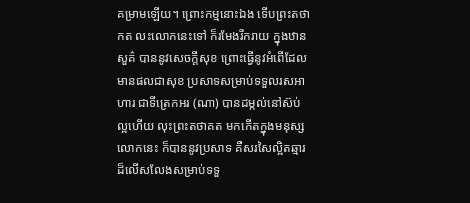គម្រាមឡើយ។ ព្រោះកម្មនោះឯង ទើបព្រះតថាកត លះលោកនេះទៅ ក៏រមែងរីករាយ ក្នុងឋានសួគ៌ បាននូវសេចក្តីសុខ ព្រោះធ្វើនូវអំពើដែលមានផលជាសុខ ប្រសាទសម្រាប់ទទួលរសអាហារ ជាទីត្រេកអរ (ណា) បានដម្កល់នៅស៊ប់ល្អហើយ លុះព្រះតថាគត មកកើតក្នុងមនុស្សលោកនេះ ក៏បាននូវប្រសាទ គឺសរសៃល្អិតឆ្មារ ដ៏លើសលែងសម្រាប់ទទួ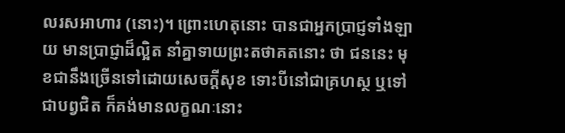លរសអាហារ (នោះ)។ ព្រោះហេតុនោះ បានជាអ្នកប្រាជ្ញទាំងឡាយ មានប្រាជ្ញាដ៏ល្អិត នាំគ្នាទាយព្រះតថាគតនោះ ថា ជននេះ មុខជានឹងច្រើនទៅដោយសេចក្តីសុខ ទោះបីនៅជាគ្រហស្ថ ឬទៅជាបព្វជិត ក៏គង់មានលក្ខណៈនោះ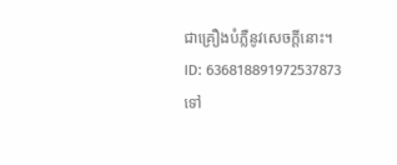ជាគ្រឿងបំភ្លឺនូវសេចក្តីនោះ។
ID: 636818891972537873
ទៅ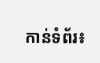កាន់ទំព័រ៖